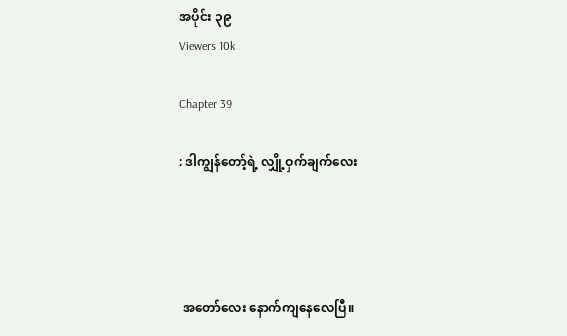အပိုင်း ၃၉
Viewers 10k

Chapter 39

: ဒါကျွန်တော့်ရဲ့ လျှို့ဝှက်ချက်လေး




 အတော်လေး နောက်ကျနေလေပြီ။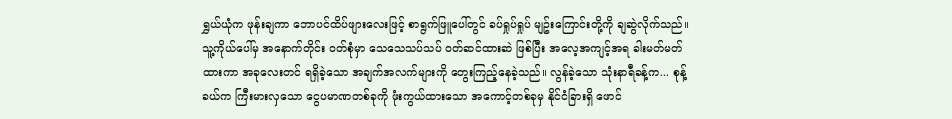ရွှယ်ယုံက ဖုန်းချကာ ဘောပင်ထိပ်ဖျားလေးဖြင့် စာရွက်ဖြူပေါ်တွင် ခပ်ရှုပ်ရှုပ် မျဥ်းကြောင်းတို့ကို ချဆွဲလိုက်သည်။ သူ့ကိုယ်ပေါ်မှ အနောက်တိုင်း ဝတ်စုံမှာ သေသေသပ်သပ် ဝတ်ဆင်ထားဆဲ ဖြစ်ပြီး အလေ့အကျင့်အရ ခါးမတ်မတ် ထားကာ အခုလေးတင် ရရှိခဲ့သော အချက်အလက်များကို တွေးကြည့်နေခဲ့သည်။ လွန်ခဲ့သော သုံးနာရီခန့်က... စုန့်ခယ်က ကြီးမားလှသော ငွေပမာဏတစ်ခုကို ဖုံးကွယ်ထားသော အကောင့်တစ်ခုမှ နိုင်ငံခြားရှိ ဖောင်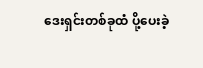ဒေးရှင်းတစ်ခုထံ ပို့ပေးခဲ့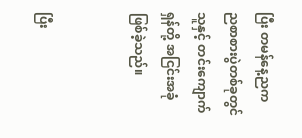ပြီး တမန်နေ့ညက ညစာစားပွဲတစ်ခုတွင် သူနှင့် တင်းကျောက်ရှန်တို့ အငြင်းအခုံ ဖြစ်ခဲ့သည်။


ပြီး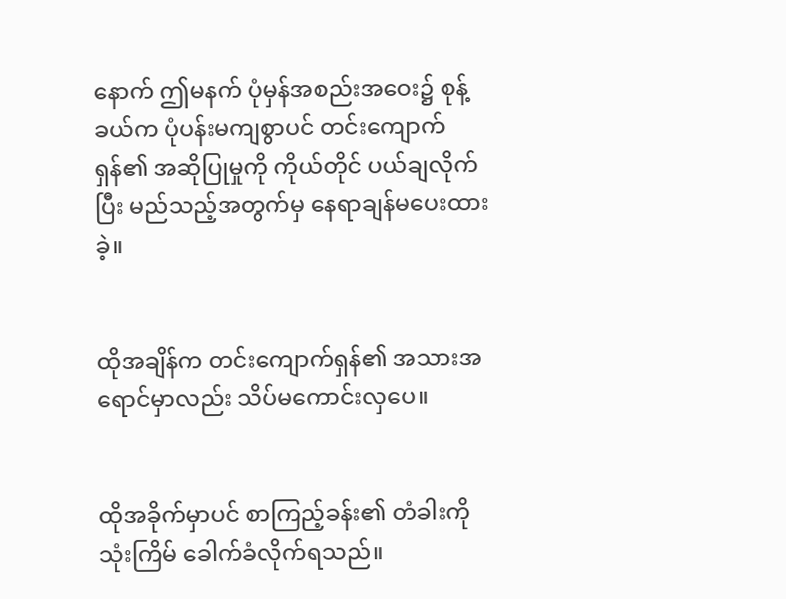နောက် ဤမနက် ပုံမှန်အစည်းအဝေး၌ စုန့်ခယ်က ပုံပန်းမကျစွာပင် တင်းကျောက်ရှန်၏ အဆိုပြုမှုကို ကိုယ်တိုင် ပယ်ချလိုက်ပြီး မည်သည့်အတွက်မှ နေရာချန်မပေးထားခဲ့။


ထိုအချိန်က တင်းကျောက်ရှန်၏ အသားအရောင်မှာလည်း သိပ်မကောင်းလှပေ။


ထိုအခိုက်မှာပင် စာကြည့်ခန်း၏ တံခါးကို သုံးကြိမ် ခေါက်ခံလိုက်ရသည်။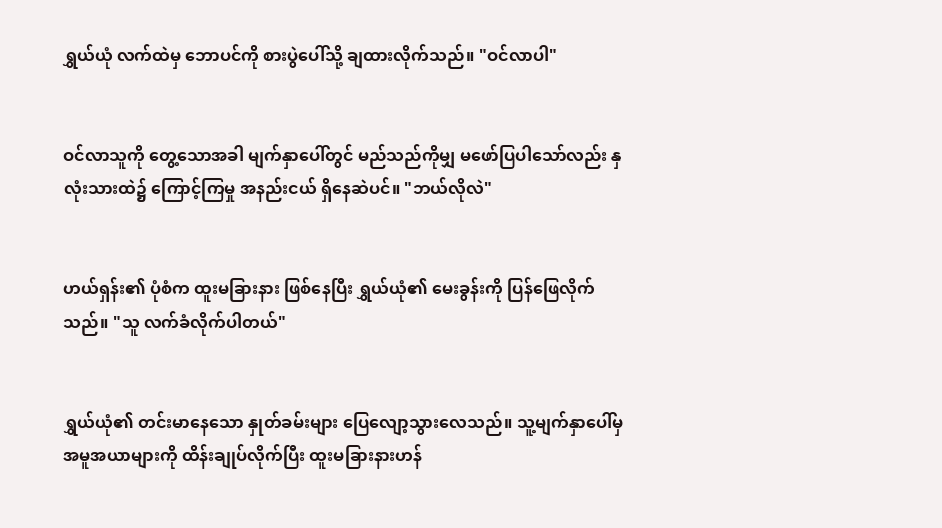ရွှယ်ယုံ လက်ထဲမှ ဘောပင်ကို စားပွဲပေါ်သို့ ချထားလိုက်သည်။ "ဝင်လာပါ"


ဝင်လာသူကို တွေ့သောအခါ မျက်နှာပေါ်တွင် မည်သည်ကိုမျှ မဖော်ပြပါသော်လည်း နှလုံးသားထဲ၌ ကြောင့်ကြမှု အနည်းငယ် ရှိနေဆဲပင်။ "ဘယ်လိုလဲ"


ဟယ်ရှန်း၏ ပုံစံက ထူးမခြားနား ဖြစ်နေပြီး ရွှယ်ယုံ၏ မေးခွန်းကို ပြန်ဖြေလိုက်သည်။ "သူ လက်ခံလိုက်ပါတယ်"


ရွှယ်ယုံ၏ တင်းမာနေသော နှုတ်ခမ်းများ ပြေလျော့သွားလေသည်။ သူ့မျက်နှာပေါ်မှ အမူအယာများကို ထိန်းချုပ်လိုက်ပြီး ထူးမခြားနားဟန်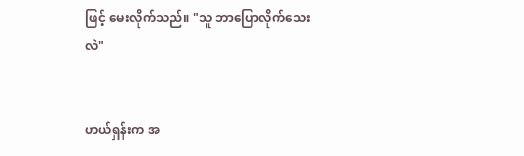ဖြင့် မေးလိုက်သည်။ "သူ ဘာပြောလိုက်သေးလဲ"


ဟယ်ရှန်းက အ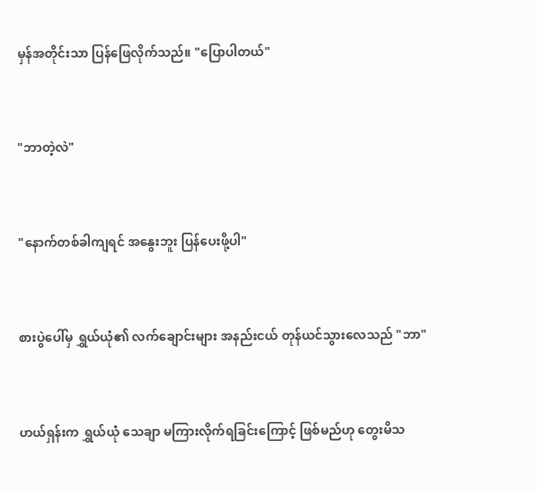မှန်အတိုင်းသာ ပြန်ဖြေလိုက်သည်။ "ပြောပါတယ်"


"ဘာတဲ့လဲ"


"နောက်တစ်ခါကျရင် အနွေးဘူး ပြန်ပေးဖို့ပါ"


စားပွဲပေါ်မှ ရွှယ်ယုံ၏ လက်ချောင်းများ အနည်းငယ် တုန်ယင်သွားလေသည် "ဘာ"


ဟယ်ရှန်းက ရွှယ်ယုံ သေချာ မကြားလိုက်ရခြင်းကြောင့် ဖြစ်မည်ဟု တွေးမိသ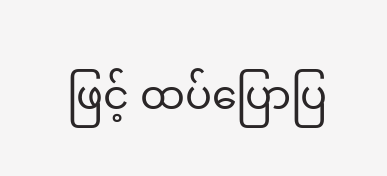ဖြင့် ထပ်ပြောပြ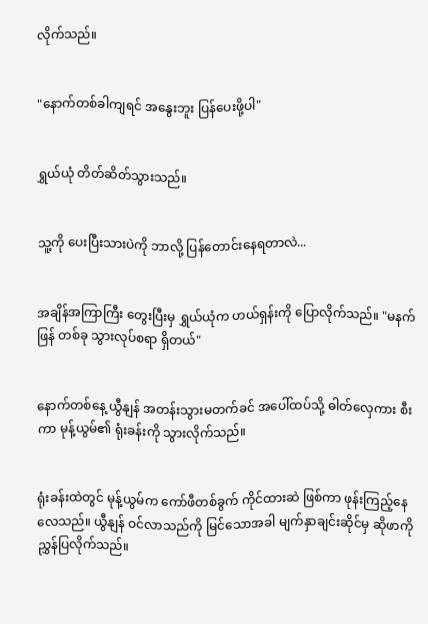လိုက်သည်။


"နောက်တစ်ခါကျရင် အနွေးဘူး ပြန်ပေးဖို့ပါ"


ရွှယ်ယုံ တိတ်ဆိတ်သွားသည်။


သူ့ကို ပေးပြီးသားပဲကို ဘာလို့ ပြန်တောင်းနေရတာလဲ...


အချိန်အကြာကြီး တွေးပြီးမှ ရွှယ်ယုံက ဟယ်ရှန်းကို ပြောလိုက်သည်။ "မနက်ဖြန် တစ်ခု သွားလုပ်စရာ ရှိတယ်"


နောက်တစ်နေ့ ယွီနျန် အတန်းသွားမတက်ခင် အပေါ်ထပ်သို့ ဓါတ်လှေကား စီးကာ မုန့်ယွမ်၏ ရုံးခန်းကို သွားလိုက်သည်။


ရုံးခန်းထဲတွင် မုန့်ယွမ်က ကော်ဖီတစ်ခွက် ကိုင်ထားဆဲ ဖြစ်ကာ ဖုန်းကြည့်နေလေသည်။ ယွီနျန် ဝင်လာသည်ကို မြင်သောအခါ မျက်နှာချင်းဆိုင်မှ ဆိုဖာကို ညွှန်ပြလိုက်သည်။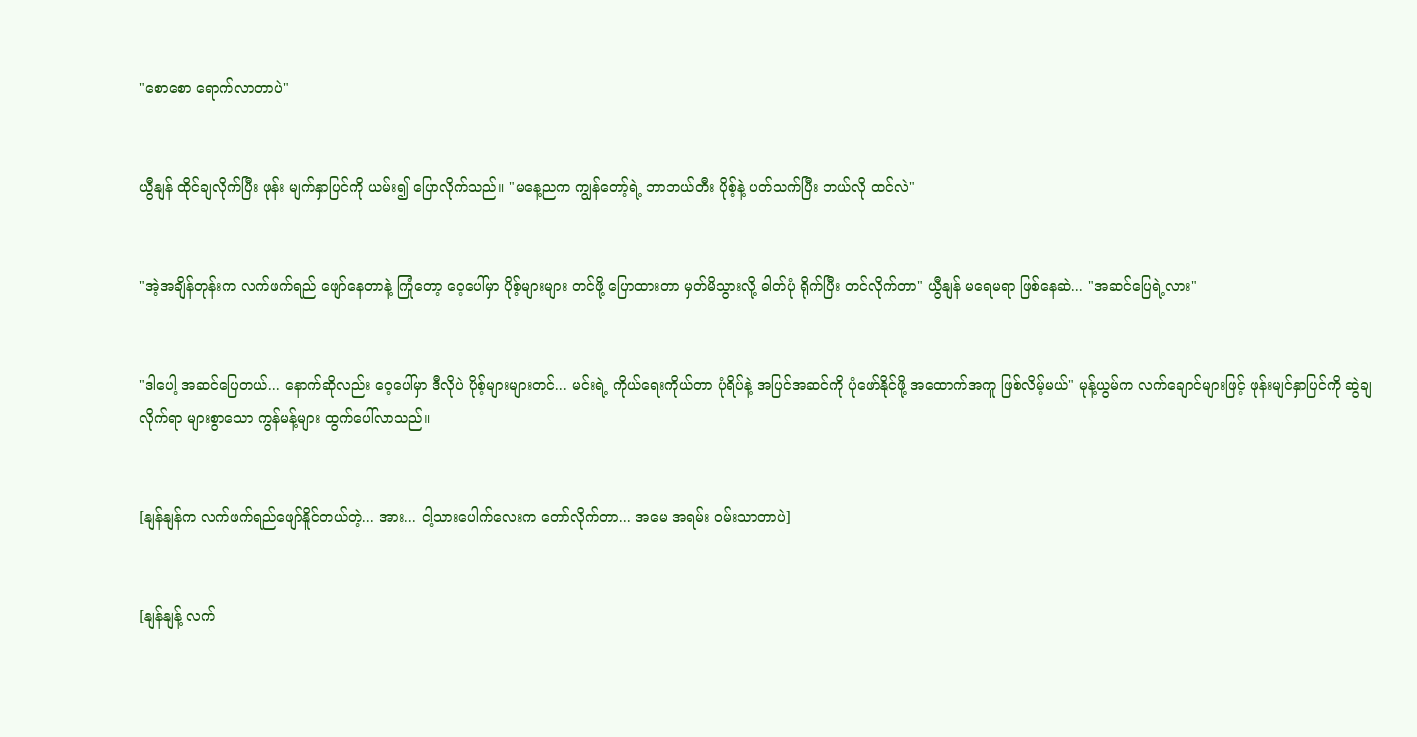"စောစော ရောက်လာတာပဲ"


ယွီနျန် ထိုင်ချလိုက်ပြီး ဖုန်း မျက်နှာပြင်ကို ယမ်း၍ ပြောလိုက်သည်။ "မနေ့ညက ကျွန်တော့်ရဲ့ ဘာဘယ်တီး ပိုစ့်နဲ့ ပတ်သက်ပြီး ဘယ်လို ထင်လဲ"


"အဲ့အချိန်တုန်းက လက်ဖက်ရည် ဖျော်နေတာနဲ့ ကြုံတော့ ဝေ့ပေါ်မှာ ပိုစ့်များများ တင်ဖို့ ပြောထားတာ မှတ်မိသွားလို့ ဓါတ်ပုံ ရိုက်ပြီး တင်လိုက်တာ" ယွီနျန် မရေမရာ ဖြစ်နေဆဲ... "အဆင်ပြေရဲ့လား"


"ဒါပေါ့ အဆင်ပြေတယ်... နောက်ဆိုလည်း ဝေ့ပေါ်မှာ ဒီလိုပဲ ပိုစ့်များများတင်... မင်းရဲ့ ကိုယ်ရေးကိုယ်တာ ပုံရိပ်နဲ့ အပြင်အဆင်ကို ပုံဖော်နိုင်ဖို့ အထောက်အကူ ဖြစ်လိမ့်မယ်" မုန့်ယွမ်က လက်ချောင်များဖြင့် ဖုန်းမျင်နှာပြင်ကို ဆွဲချလိုက်ရာ များစွာသော ကွန်မန့်များ ထွက်ပေါ်လာသည်။


[နျန်နျန်က လက်ဖက်ရည်ဖျော်နိူင်တယ်တဲ့... အား... ငါ့သားပေါက်လေးက တော်လိုက်တာ... အမေ အရမ်း ဝမ်းသာတာပဲ]


[နျန်နျန့် လက်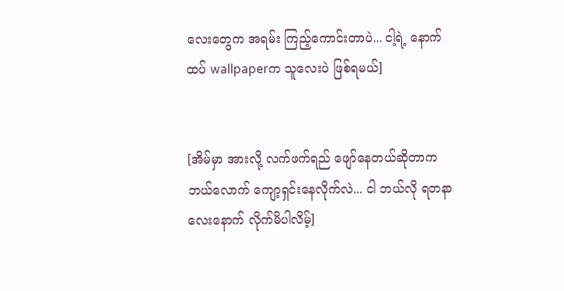လေးတွေက အရမ်း ကြည့်ကောင်းတာပဲ... ငါ့ရဲ့ နောက်ထပ် wallpaperက သူလေးပဲ ဖြစ်ရမယ်]


[အိမ်မှာ အားလို့ လက်ဖက်ရည် ဖျော်နေတယ်ဆိုတာက ဘယ်လောက် ကျော့ရှင်းနေလိုက်လဲ... ငါ ဘယ်လို ရတနာလေးနောက် လိုက်မိပါလိမ့်]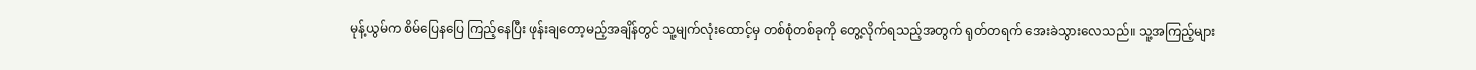မုန့်ယွမ်က စိမ်ပြေနပြေ ကြည့်နေပြီး ဖုန်းချတော့မည့်အချိန်တွင် သူ့မျက်လုံးထောင့်မှ တစ်စုံတစ်ခုကို တွေ့လိုက်ရသည့်အတွက် ရုတ်တရက် အေးခဲသွားလေသည်။ သူ့အကြည့်များ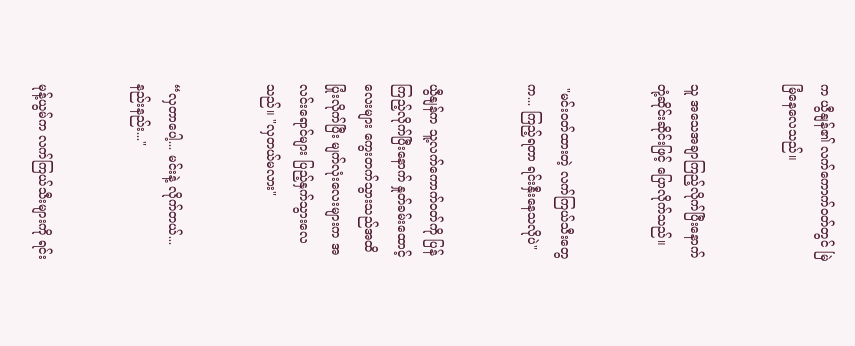က ယွီနျန်၏ လက်ကောက်ဝတ်တွင် မြဲမြံနေလေသည်။


သူ အသေအချာကြည့်လိုက်ပြီးနောက် တုံ့ဆိုင်းဆိုင်းဖြင့် ပြောလိုက်သည်။


 "မင်းဝတ်ထားတဲ့ လက်ကြယ်သီးတွေက... ကြည့်ရတာ ရင်းနှီးနေသလိုပဲ"


ယွီနျန်က သူ့လက်ကောက်ဝတ်ကို ပြန်ကြည့်လိုက်ပြီးနောက် နှုတ်ခမ်းထောင့်လေးများ ကွေးတက်သွားသည်အထိ ပြုံးလိုက်ပြီး မျက်လုံးလေးများက အလင်းရောင်များ ပြည့်နှက်သွားလေသည်။ "လှတယ်မလား"


“လှတာပေါ့... မင်းနဲ့ လိုက်တယ်... နည်းနည်း..."


မုန့်ယွမ်က လက်ကြယ်သီးများကို ရင်း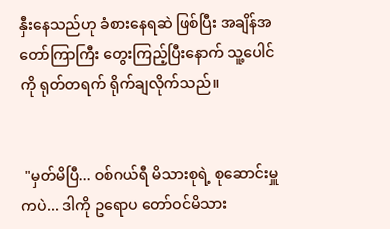နှီးနေသည်ဟု ခံစားနေရဆဲ ဖြစ်ပြီး အချိန်အတော်ကြာကြီး တွေးကြည့်ပြီးနောက် သူ့ပေါင်ကို ရုတ်တရက် ရိုက်ချလိုက်သည်။


 "မှတ်မိပြီ... ဝစ်ဂယ်ရီ မိသားစုရဲ့ စုဆောင်းမှူကပဲ... ဒါကို ဥရောပ တော်ဝင်မိသား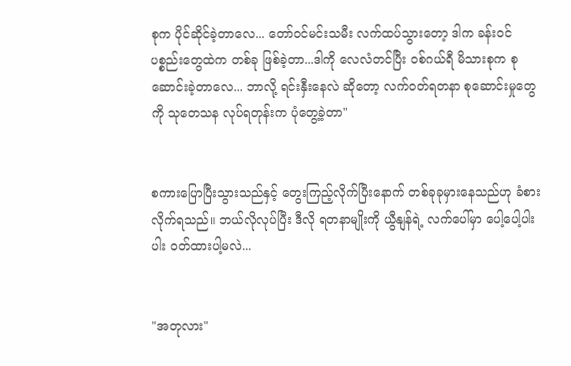စုက ပိုင်ဆိုင်ခဲ့တာလေ... တော်ဝင်မင်းသမီး လက်ထပ်သွားတော့ ဒါက ခန်းဝင်ပစ္စည်းတွေထဲက တစ်ခု ဖြစ်ခဲ့တာ...ဒါကို လေလံတင်ပြီး ဝစ်ဂယ်ရီ မိသားစုက စုဆောင်းခဲ့တာလေ... ဘာလို့ ရင်းနှီးနေလဲ ဆိုတော့ လက်ဝတ်ရတနာ စုဆောင်းမှုတွေကို သုတေသန လုပ်ရတုန်းက ပုံတွေ့ခဲ့တာ"


စကားပြောပြီးသွားသည်နှင့် တွေးကြည့်လိုက်ပြီးနောက် တစ်ခုခုမှားနေသည်ဟု ခံစားလိုက်ရသည်။ ဘယ်လိုလုပ်ပြီး ဒီလို ရတနာမျိုးကို ယွီနျန်ရဲ့ လက်ပေါ်မှာ ပေါ့ပေါ့ပါးပါး ဝတ်ထားပါ့မလဲ...


"အတုလား"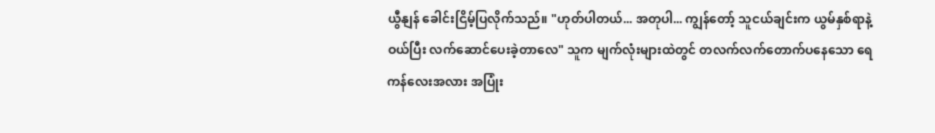ယွီနျန် ခေါင်းငြိမ့်ပြလိုက်သည်။ "ဟုတ်ပါတယ်... အတုပါ... ကျွန်တော့် သူငယ်ချင်းက ယွမ်နှစ်ရာနဲ့ ဝယ်ပြီး လက်ဆောင်ပေးခဲ့တာလေ" သူက မျက်လုံးများထဲတွင် တလက်လက်တောက်ပနေသော ရေကန်လေးအလား အပြုံး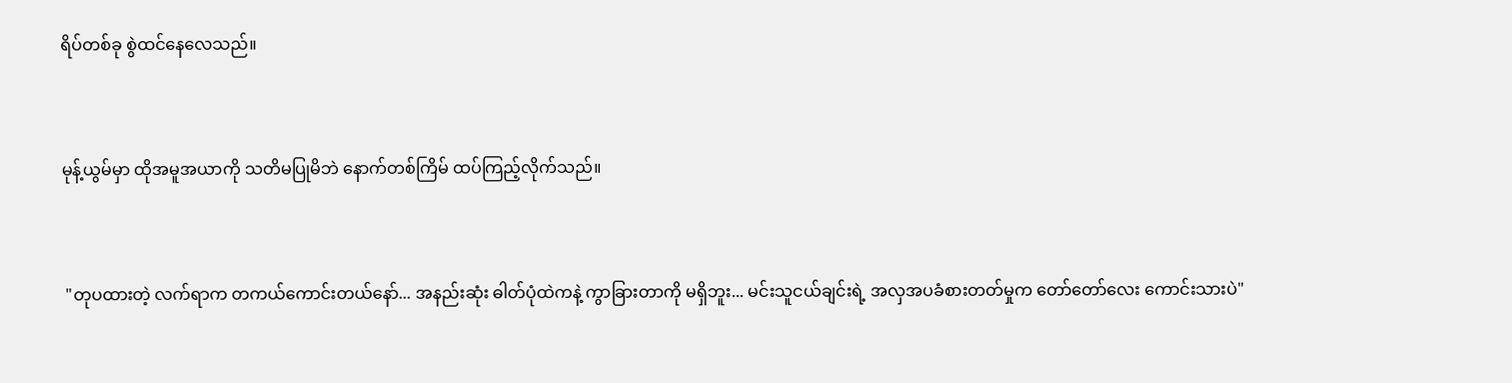ရိပ်တစ်ခု စွဲထင်နေလေသည်။


မုန့်ယွမ်မှာ ထိုအမူအယာကို သတိမပြုမိဘဲ နောက်တစ်ကြိမ် ထပ်ကြည့်လိုက်သည်။


 "တုပထားတဲ့ လက်ရာက တကယ်ကောင်းတယ်နော်... အနည်းဆုံး ဓါတ်ပုံထဲကနဲ့ ကွာခြားတာကို မရှိဘူး... မင်းသူငယ်ချင်းရဲ့ အလှအပခံစားတတ်မှုက တော်တော်လေး ကောင်းသားပဲ"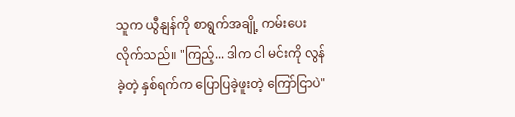သူက ယွီနျန်ကို စာရွက်အချို့ ကမ်းပေးလိုက်သည်။ "ကြည့်... ဒါက ငါ မင်းကို လွန်ခဲ့တဲ့ နှစ်ရက်က ပြောပြခဲ့ဖူးတဲ့ ကြော်ငြာပဲ"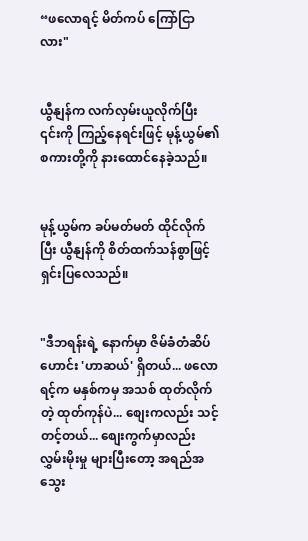“ဖလောရင့် မိတ်ကပ် ကြော်ငြာလား"


ယွီနျန်က လက်လှမ်းယူလိုက်ပြီး ၎င်းကို ကြည့်နေရင်းဖြင့် မုန့်ယွမ်၏ စကားတို့ကို နားထောင်နေခဲ့သည်။


မုန့်ယွမ်က ခပ်မတ်မတ် ထိုင်လိုက်ပြီး ယွီနျန်ကို စိတ်ထက်သန်စွာဖြင့် ရှင်းပြလေသည်။


"ဒီဘရန်းရဲ့ နောက်မှာ ဇိမ်ခံတံဆိပ်ဟောင်း 'ဟာဆယ်' ရှိတယ်... ဖလောရင့်က မနှစ်ကမှ အသစ် ထုတ်လိုက်တဲ့ ထုတ်ကုန်ပဲ... စျေးကလည်း သင့်တင့်တယ်... စျေးကွက်မှာလည်း လွှမ်းမိုးမှု များပြီးတော့ အရည်အသွေး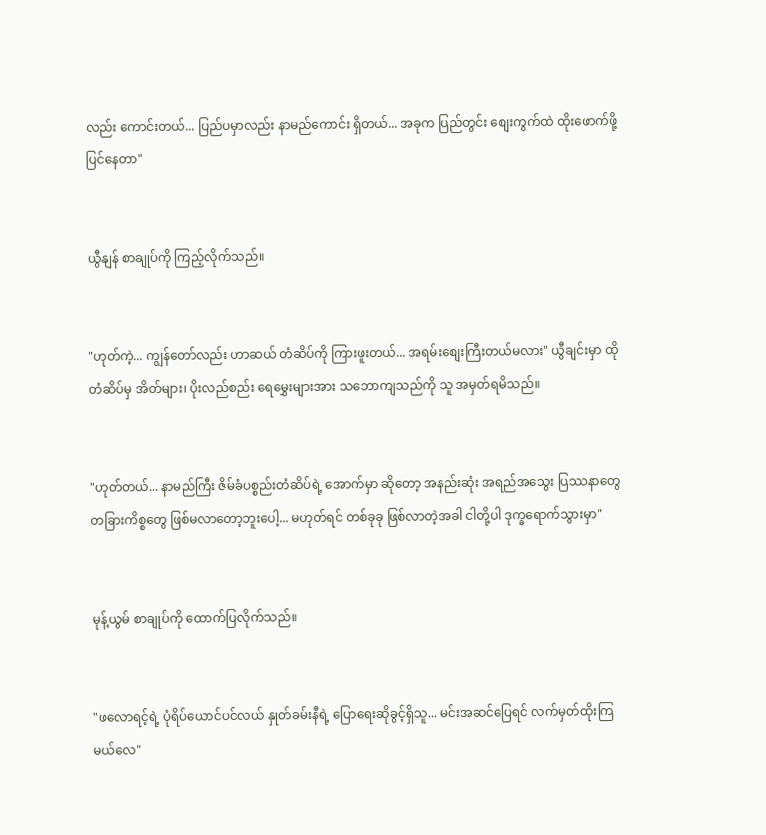လည်း ကောင်းတယ်... ပြည်ပမှာလည်း နာမည်ကောင်း ရှိတယ်... အခုက ပြည်တွင်း စျေးကွက်ထဲ ထိုးဖောက်ဖို့ ပြင်နေတာ"


ယွီနျန် စာချုပ်ကို ကြည့်လိုက်သည်။


"ဟုတ်ကဲ့... ကျွန်တော်လည်း ဟာဆယ် တံဆိပ်ကို ကြားဖူးတယ်... အရမ်းစျေးကြီးတယ်မလား" ယွီချင်းမှာ ထိုတံဆိပ်မှ အိတ်များ၊ ပိုးလည်စည်း ရေမွှေးများအား သဘောကျသည်ကို သူ အမှတ်ရမိသည်။


"ဟုတ်တယ်... နာမည်ကြီး ဇိမ်ခံပစ္စည်းတံဆိပ်ရဲ့ အောက်မှာ ဆိုတော့ အနည်းဆုံး အရည်အသွေး ပြဿနာတွေ တခြားကိစ္စတွေ ဖြစ်မလာတော့ဘူးပေါ့... မဟုတ်ရင် တစ်ခုခု ဖြစ်လာတဲ့အခါ ငါတို့ပါ ဒုက္ခရောက်သွားမှာ"


မုန့်ယွမ် စာချုပ်ကို ထောက်ပြလိုက်သည်။


"ဖလောရင့်ရဲ့ ပုံရိပ်ယောင်ပင်လယ် နှုတ်ခမ်းနီရဲ့ ပြောရေးဆိုခွင့်ရှိသူ... မင်းအဆင်ပြေရင် လက်မှတ်ထိုးကြမယ်လေ"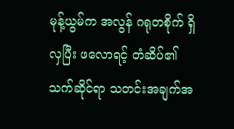မုန့်ယွမ်က အလွန် ဂရုတစိုက် ရှိလှပြီး ဖလောရင့် တံဆိပ်၏ သက်ဆိုင်ရာ သတင်းအချက်အ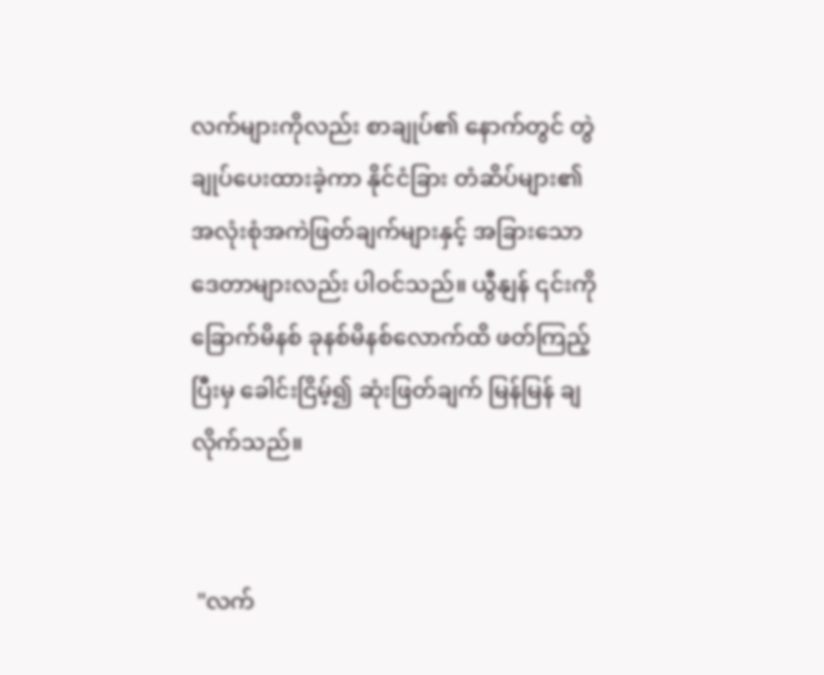လက်များကိုလည်း စာချုပ်၏ နောက်တွင် တွဲချုပ်ပေးထားခဲ့ကာ နိုင်ငံခြား တံဆိပ်များ၏ အလုံးစုံအကဲဖြတ်ချက်များနှင့် အခြားသော ဒေတာများလည်း ပါဝင်သည်။ ယွီနျန် ၎င်းကို ခြောက်မိနစ် ခုနစ်မိနစ်လောက်ထိ ဖတ်ကြည့်ပြီးမှ ခေါင်းငြိမ့်၍ ဆုံးဖြတ်ချက် မြန်မြန် ချလိုက်သည်။


 "လက်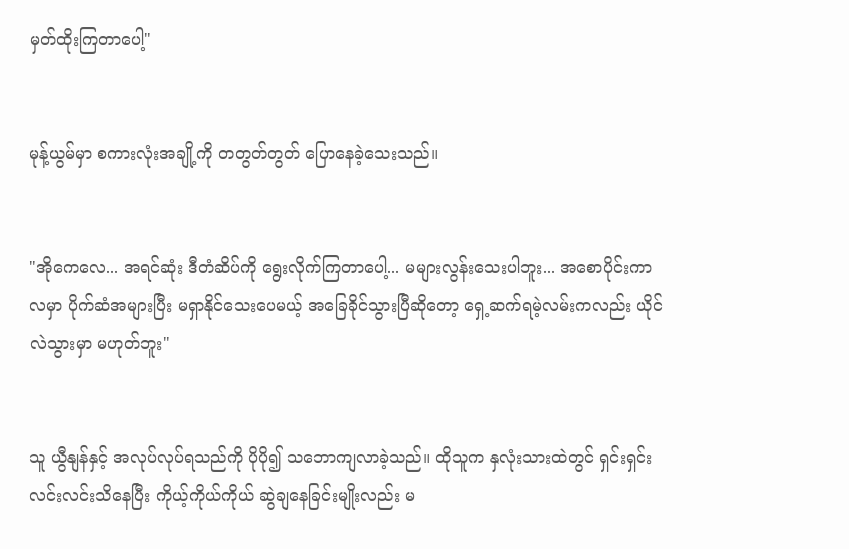မှတ်ထိုးကြတာပေါ့"


မုန့်ယွမ်မှာ စကားလုံးအချို့ကို တတွတ်တွတ် ပြောနေခဲ့သေးသည်။


"အိုကေလေ... အရင်ဆုံး ဒီတံဆိပ်ကို ရွေးလိုက်ကြတာပေါ့... မများလွန်းသေးပါဘူး... အစောပိုင်းကာလမှာ ပိုက်ဆံအများပြီး မရှာနိုင်သေးပေမယ့် အခြေခိုင်သွားပြီဆိုတော့ ရှေ့ဆက်ရမဲ့လမ်းကလည်း ယိုင်လဲသွားမှာ မဟုတ်ဘူး"


သူ ယွီနျန်နှင့် အလုပ်လုပ်ရသည်ကို ပိုပို၍ သဘောကျလာခဲ့သည်။ ထိုသူက နှလုံးသားထဲတွင် ရှင်းရှင်းလင်းလင်းသိနေပြီး ကိုယ့်ကိုယ်ကိုယ် ဆွဲချနေခြင်းမျိုးလည်း မ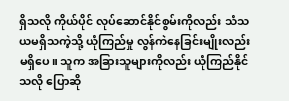ရှိသလို ကိုယ်ပိုင် လုပ်ဆောင်နိုင်စွမ်းကိုလည်း သံသယမရှိသကဲ့သို့ ယုံကြည်မှု လွန်ကဲနေခြင်းမျိုးလည်း မရှိပေ။ သူက အခြားသူများကိုလည်း ယုံကြည်နိုင်သလို ပြောဆို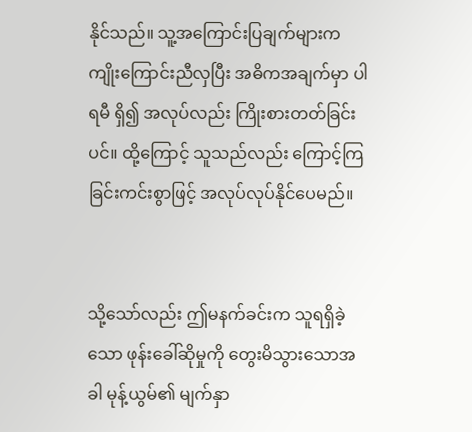နိုင်သည်။ သူ့အကြောင်းပြချက်များက ကျိုးကြောင်းညီလှပြီး အဓိကအချက်မှာ ပါရမီ ရှိ၍ အလုပ်လည်း ကြိုးစားတတ်ခြင်းပင်။ ထို့ကြောင့် သူသည်လည်း ကြောင့်ကြခြင်းကင်းစွာဖြင့် အလုပ်လုပ်နိုင်ပေမည်။


သို့သော်လည်း ဤမနက်ခင်းက သူရရှိခဲ့သော ဖုန်းခေါ်ဆိုမှုကို တွေးမိသွားသောအခါ မုန့်ယွမ်၏ မျက်နှာ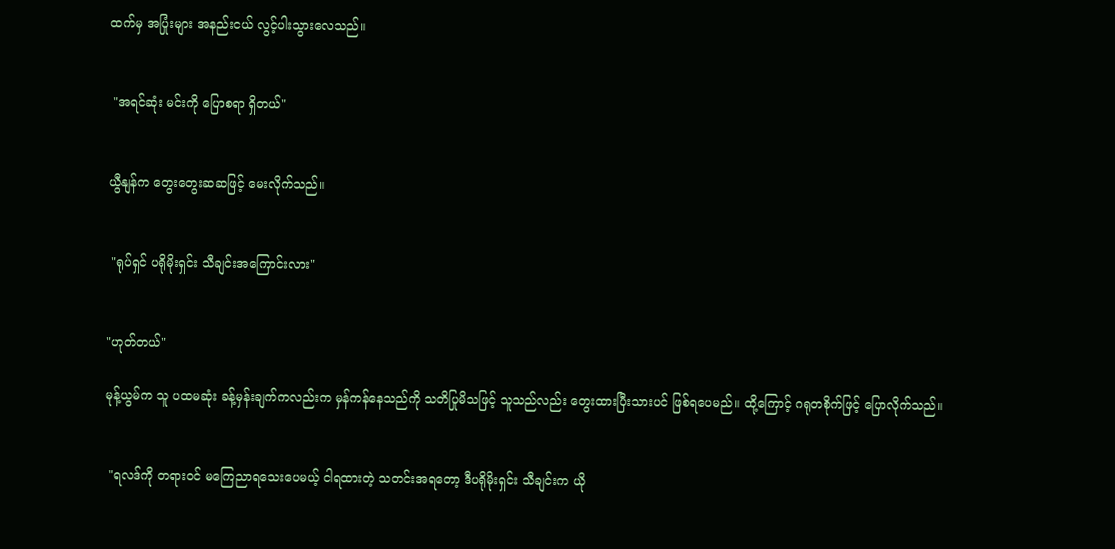ထက်မှ အပြုံးများ အနည်းငယ် လွင့်ပါးသွားလေသည်။


 "အရင်ဆုံး မင်းကို ပြောစရာ ရှိတယ်"


ယွီနျန်က တွေးတွေးဆဆဖြင့် မေးလိုက်သည်။


 "ရုပ်ရှင် ပရိုမိုးရှင်း သီချင်းအကြောင်းလား"


"ဟုတ်တယ်"

မုန့်ယွမ်က သူ ပထမဆုံး ခန့်မှန်းချက်ကလည်းက မှန်ကန်နေသည်ကို သတိပြုမိသဖြင့် သူသည်လည်း တွေးထားပြီးသားပင် ဖြစ်ရပေမည်။ ထို့ကြောင့် ဂရုတစိုက်ဖြင့် ပြောလိုက်သည်။


 "ရလဒ်ကို တရားဝင် မကြေညာရသေးပေမယ့် ငါရထားတဲ့ သတင်းအရတော့ ဒီပရိုမိုးရှင်း သီချင်းက ယို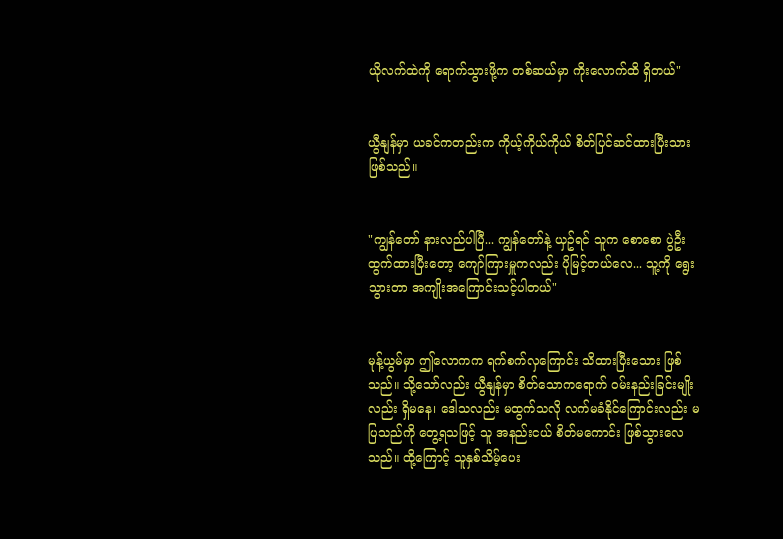ယိုလက်ထဲကို ရောက်သွားဖို့က တစ်ဆယ်မှာ ကိုးလောက်ထိ ရှိတယ်"


ယွီနျန်မှာ ယခင်ကတည်းက ကိုယ့်ကိုယ်ကိုယ် စိတ်ပြင်ဆင်ထားပြီးသား ဖြစ်သည်။


"ကျွန်တော် နားလည်ပါပြီ... ကျွန်တော်နဲ့ ယှဥ်ရင် သူက စောစော ပွဲဦးထွက်ထားပြီးတော့ ကျော်ကြားမှူကလည်း ပိုမြင့်တယ်လေ... သူ့ကို ရွေးသွားတာ အကျိုးအကြောင်းသင့်ပါတယ်"


မုန့်ယွမ်မှာ ဤလောကက ရက်စက်လှကြောင်း သိထားပြီးသေား ဖြစ်သည်။ သို့သော်လည်း ယွီနျန်မှာ စိတ်သောကရောက် ဝမ်းနည်းခြင်းမျိုးလည်း ရှိမနေ၊ ဒေါသလည်း မထွက်သလို လက်မခံနိုင်ကြောင်းလည်း မပြသည်ကို တွေ့ရသဖြင့် သူ အနည်းငယ် စိတ်မကောင်း ဖြစ်သွားလေသည်။ ထို့ကြောင့် သူနှစ်သိမ့်ပေး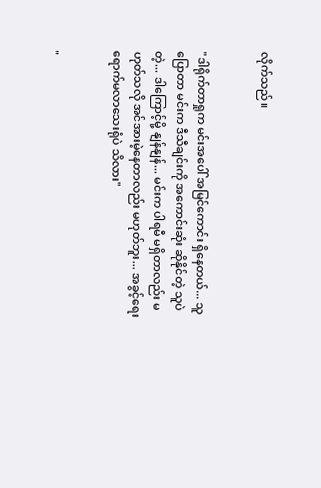လိုက်သည်။


"ဒါရိုက်တာရှုက မင်းအပေါ် အမြင်ကောင်း ရှိနေတယ်... သူပြောတာ မင်းက ဒီသီချင်းကို အကောင်းဆုံး ဆိုနိုင်တဲ့ သူပဲတဲ့... ဒါကြောင့်မို့ နျန်နျန်... မင်းက ပါရမီ မရှိတာလည်း မဟုတ်သလို အင်အားမဲ့နေတာလည်း မဟုတ်ဘူး... အခွင့်ရေးရောက်မလာသေးရုံပဲ သိလား"


"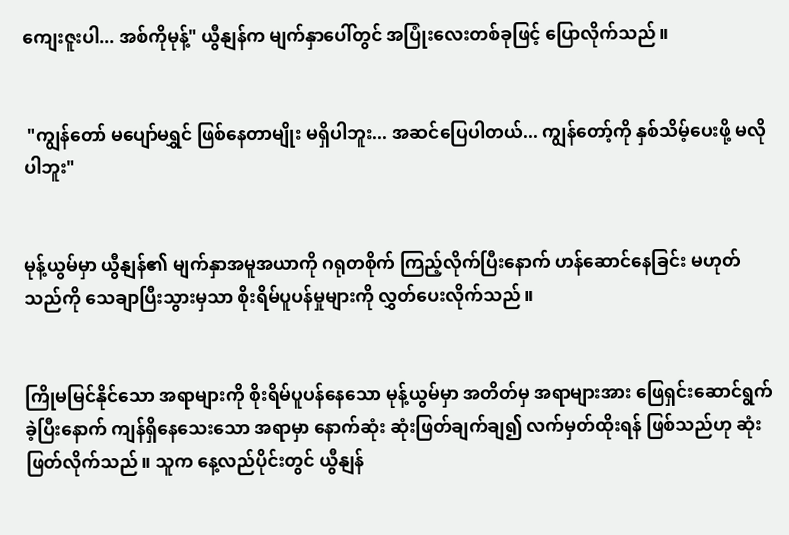ကျေးဇူးပါ... အစ်ကိုမုန့်" ယွီနျန်က မျက်နှာပေါ်တွင် အပြုံးလေးတစ်ခုဖြင့် ပြောလိုက်သည်။


 "ကျွန်တော် မပျော်မရွှင် ဖြစ်နေတာမျိုး မရှိပါဘူး... အဆင်ပြေပါတယ်... ကျွန်တော့်ကို နှစ်သိမ့်ပေးဖို့ မလိုပါဘူး"


မုန့်ယွမ်မှာ ယွီနျန်၏ မျက်နှာအမူအယာကို ဂရုတစိုက် ကြည့်လိုက်ပြီးနောက် ဟန်ဆောင်နေခြင်း မဟုတ်သည်ကို သေချာပြီးသွားမှသာ စိုးရိမ်ပူပန်မှုများကို လွှတ်ပေးလိုက်သည်။


ကြိုမမြင်နိုင်သော အရာများကို စိုးရိမ်ပူပန်နေသော မုန့်ယွမ်မှာ အတိတ်မှ အရာများအား ဖြေရှင်းဆောင်ရွက်ခဲ့ပြီးနောက် ကျန်ရှိနေသေးသော အရာမှာ နောက်ဆုံး ဆုံးဖြတ်ချက်ချ၍ လက်မှတ်ထိုးရန် ဖြစ်သည်ဟု ဆုံးဖြတ်လိုက်သည်။ သူက နေ့လည်ပိုင်းတွင် ယွီနျန်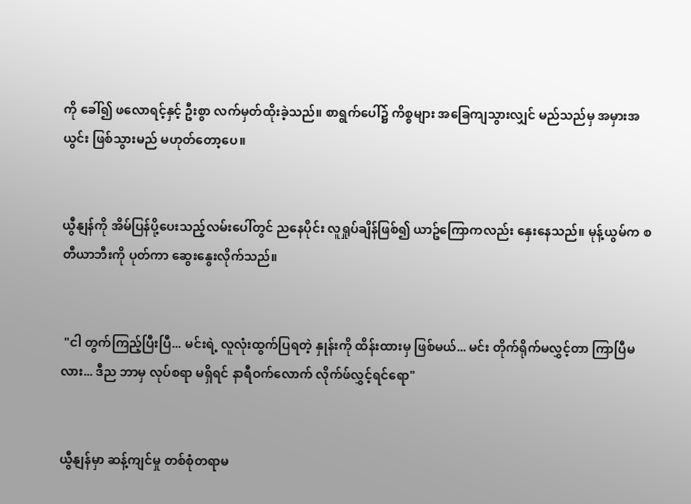ကို ခေါ်၍ ဖလောရင့်နှင့် ဦးစွာ လက်မှတ်ထိုးခဲ့သည်။ စာရွက်ပေါ်၌ ကိစ္စများ အခြေကျသွားလျှင် မည်သည်မှ အမှားအယွင်း ဖြစ်သွားမည် မဟုတ်တော့ပေ။


ယွီနျန်ကို အိမ်ပြန်ပို့ပေးသည့်လမ်းပေါ်တွင် ညနေပိုင်း လူရှုပ်ချိန်ဖြစ်၍ ယာဥ်ကြောကလည်း နှေးနေသည်။ မုန့်ယွမ်က စတီယာဘီးကို ပုတ်ကာ ဆွေးနွေးလိုက်သည်။


 "ငါ တွက်ကြည့်ပြီးပြီ... မင်းရဲ့ လူလုံးထွက်ပြရတဲ့ နှုန်းကို ထိန်းထားမှ ဖြစ်မယ်... မင်း တိုက်ရိုက်မလွှင့်တာ ကြာပြီမလား... ဒီည ဘာမှ လုပ်စရာ မရှိရင် နာရီဝက်လောက် လိုက်ဖ်လွှင့်ရင်ရော"


ယွီနျန်မှာ ဆန့်ကျင်မှု တစ်စုံတရာမ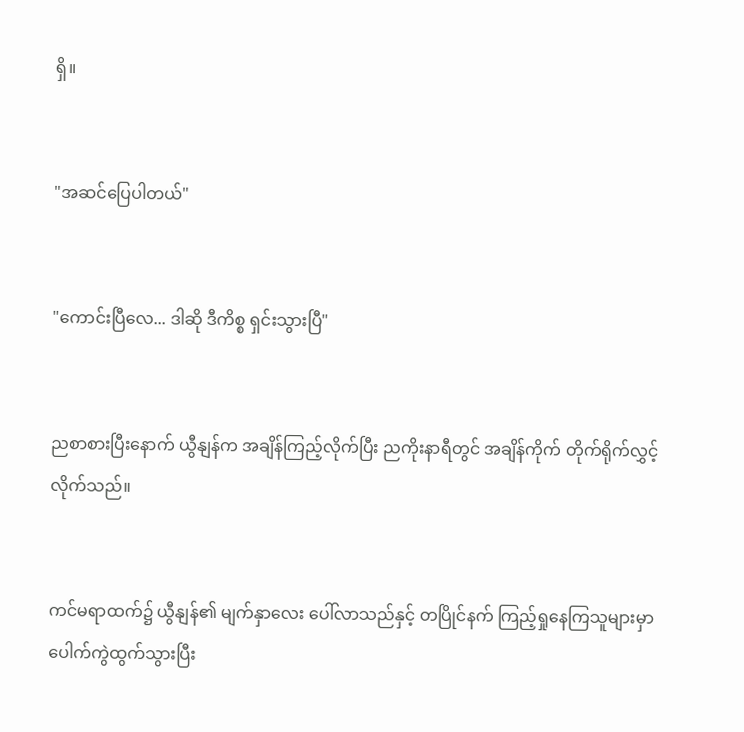ရှိ။


"အဆင်ပြေပါတယ်"


"ကောင်းပြီလေ... ဒါဆို ဒီကိစ္စ ရှင်းသွားပြီ"


ညစာစားပြီးနောက် ယွီနျန်က အချိန်ကြည့်လိုက်ပြီး ညကိုးနာရီတွင် အချိန်ကိုက် တိုက်ရိုက်လွှင့်လိုက်သည်။


ကင်မရာထက်၌ ယွီနျန်၏ မျက်နှာလေး ပေါ်လာသည်နှင့် တပြိုင်နက် ကြည့်ရှုနေကြသူများမှာ ပေါက်ကွဲထွက်သွားပြီး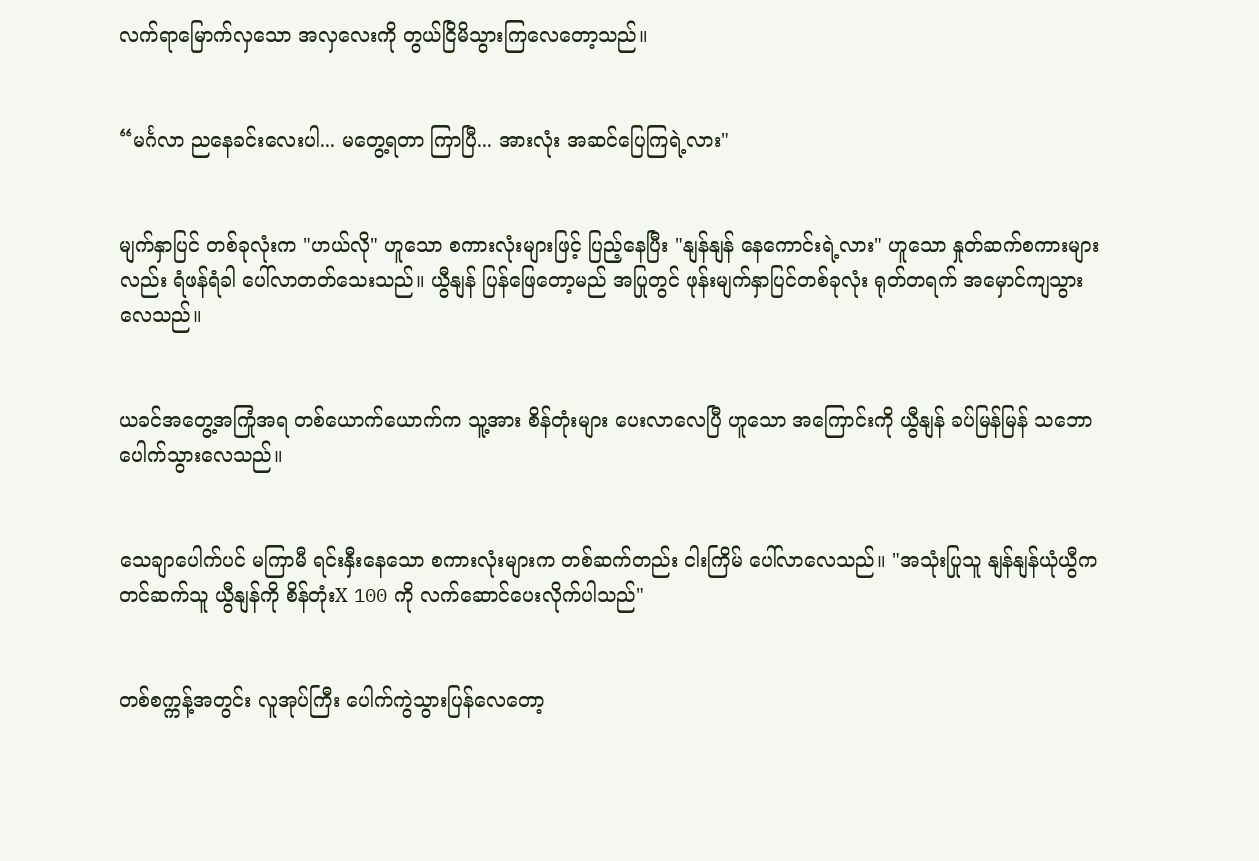လက်ရာမြောက်လှသော အလှလေးကို တွယ်ငြိမိသွားကြလေတော့သည်။


“မင်္ဂလာ ညနေခင်းလေးပါ... မတွေ့ရတာ ကြာပြီ... အားလုံး အဆင်ပြေကြရဲ့လား"


မျက်နှာပြင် တစ်ခုလုံးက "ဟယ်လို" ဟူသော စကားလုံးများဖြင့် ပြည့်နေပြီး "နျန်နျန် နေကောင်းရဲ့လား" ဟူသော နှုတ်ဆက်စကားများလည်း ရံဖန်ရံခါ ပေါ်လာတတ်သေးသည်။ ယွီနျန် ပြန်ဖြေတော့မည် အပြုတွင် ဖုန်းမျက်နှာပြင်တစ်ခုလုံး ရုတ်တရက် အမှောင်ကျသွားလေသည်။


ယခင်အတွေ့အကြုံအရ တစ်ယောက်ယောက်က သူ့အား စိန်တုံးများ ပေးလာလေပြီ ဟူသော အကြောင်းကို ယွီနျန် ခပ်မြန်မြန် သဘောပေါက်သွားလေသည်။


သေချာပေါက်ပင် မကြာမီ ရင်းနှီးနေသော စကားလုံးများက တစ်ဆက်တည်း ငါးကြိမ် ပေါ်လာလေသည်။ "အသုံးပြုသူ နျန်နျန်ယုံယွီက တင်ဆက်သူ ယွီနျန်ကို စိန်တုံးX 100 ကို လက်ဆောင်ပေးလိုက်ပါသည်"


တစ်စက္ကန့်အတွင်း လူအုပ်ကြီး ပေါက်ကွဲသွားပြန်လေတော့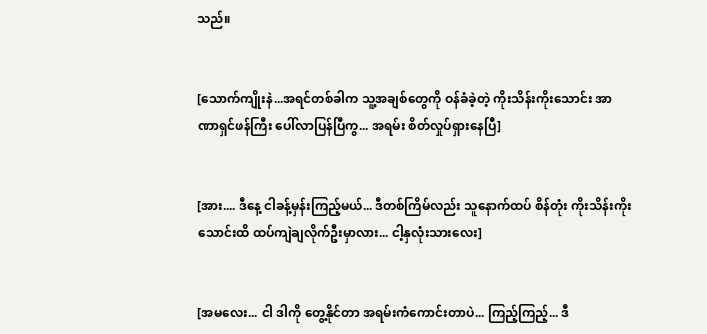သည်။


[သောက်ကျိုးနဲ...အရင်တစ်ခါက သူ့အချစ်တွေကို ဝန်ခံခဲ့တဲ့ ကိုးသိန်းကိုးသောင်း အာဏာရှင်ဖန်ကြီး ပေါ်လာပြန်ပြီကွ... အရမ်း စိတ်လှုပ်ရှားနေပြီ]


[အား.... ဒီနေ့ ငါခန့်မှန်းကြည့်မယ်... ဒီတစ်ကြိမ်လည်း သူနောက်ထပ် စိန်တုံး ကိုးသိန်းကိုးသောင်းထိ ထပ်ကျဲချလိုက်ဦးမှာလား... ငါ့နှလုံးသားလေး]


[အမလေး... ငါ ဒါကို တွေ့နိုင်တာ အရမ်းကံကောင်းတာပဲ... ကြည့်ကြည့်... ဒီ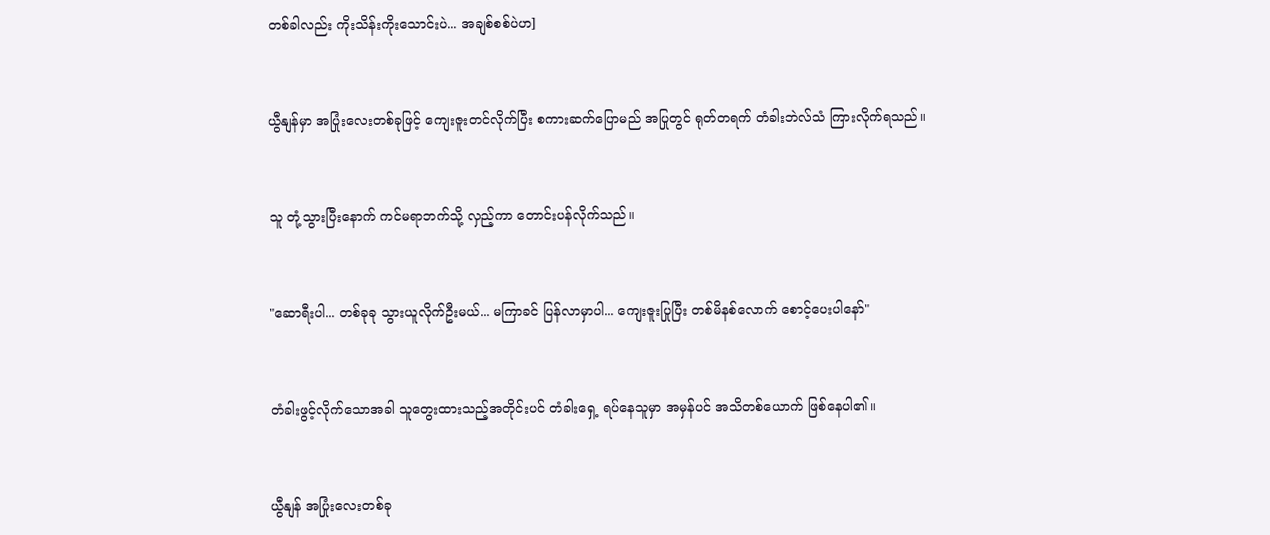တစ်ခါလည်း ကိုးသိန်းကိုးသောင်းပဲ... အချစ်စစ်ပဲဟ]


ယွီနျန်မှာ အပြုံးလေးတစ်ခုဖြင့် ကျေးဇူးတင်လိုက်ပြီး စကားဆက်ပြောမည် အပြုတွင် ရုတ်တရက် တံခါးဘဲလ်သံ ကြားလိုက်ရသည်။


သူ တုံ့သွားပြီးနောက် ကင်မရာဘက်သို့ လှည့်ကာ တောင်းပန်လိုက်သည်။


"ဆောရီးပါ... တစ်ခုခု သွားယူလိုက်ဦးမယ်... မကြာခင် ပြန်လာမှာပါ... ကျေးဇူးပြုပြီး တစ်မိနစ်လောက် စောင့်ပေးပါနော်"


တံခါးဖွင့်လိုက်သောအခါ သူတွေးထားသည့်အတိုင်းပင် တံခါးရှေ့ ရပ်နေသူမှာ အမှန်ပင် အသိတစ်ယောက် ဖြစ်နေပါ၏။


ယွီနျန် အပြုံးလေးတစ်ခု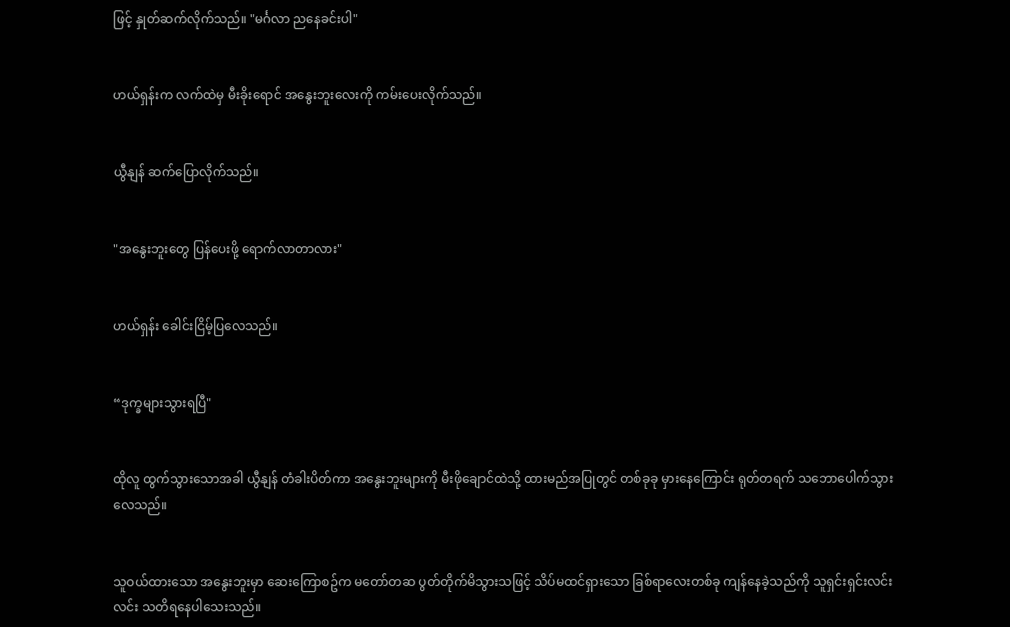ဖြင့် နှုတ်ဆက်လိုက်သည်။ "မင်္ဂလာ ညနေခင်းပါ"


ဟယ်ရှန်းက လက်ထဲမှ မီးခိုးရောင် အနွေးဘူးလေးကို ကမ်းပေးလိုက်သည်။


ယွီနျန် ဆက်ပြောလိုက်သည်။


"အနွေးဘူးတွေ ပြန်ပေးဖို့ ရောက်လာတာလား"


ဟယ်ရှန်း ခေါင်းငြိမ့်ပြလေသည်။


“ဒုက္ခများသွားရပြီ"


ထိုလူ ထွက်သွားသောအခါ ယွီနျန် တံခါးပိတ်ကာ အနွေးဘူးများကို မီးဖိုချောင်ထဲသို့ ထားမည်အပြုတွင် တစ်ခုခု မှားနေကြောင်း ရုတ်တရက် သဘောပေါက်သွားလေသည်။


သူဝယ်ထားသော အနွေးဘူးမှာ ဆေးကြောစဥ်က မတော်တဆ ပွတ်တိုက်မိသွားသဖြင့် သိပ်မထင်ရှားသော ခြစ်ရာလေးတစ်ခု ကျန်နေခဲ့သည်ကို သူရှင်းရှင်းလင်းလင်း သတိရနေပါသေးသည်။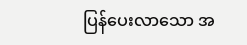ပြန်ပေးလာသော အ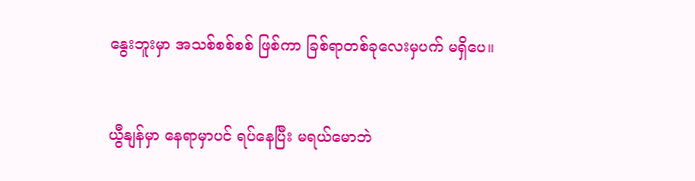နွေးဘူးမှာ အသစ်စစ်စစ် ဖြစ်ကာ ခြစ်ရာတစ်ခုလေးမှပက် မရှိပေ။


ယွီနျန်မှာ နေရာမှာပင် ရပ်နေပြီး မရယ်မောဘဲ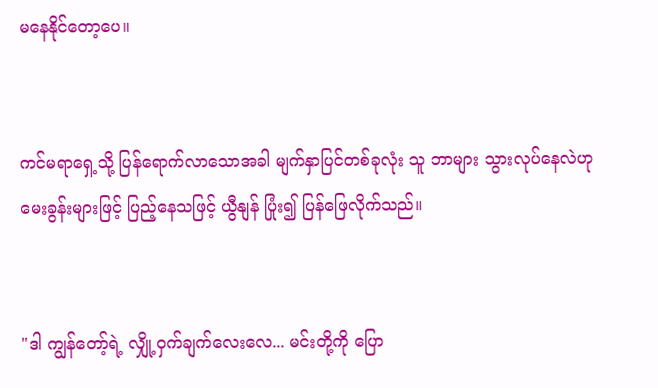မနေနိုင်တော့ပေ။


ကင်မရာရှေ့သို့ ပြန်ရောက်လာသောအခါ မျက်နှာပြင်တစ်ခုလုံး သူ ဘာများ သွားလုပ်နေလဲဟု မေးခွန်းများဖြင့် ပြည့်နေသဖြင့် ယွီနျန် ပြုံး၍ ပြန်ဖြေလိုက်သည်။


"ဒါ ကျွန်တော့်ရဲ့ လျှို့ဝှက်ချက်လေးလေ... မင်းတို့ကို ပြော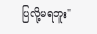ပြလို့မရဘူး"